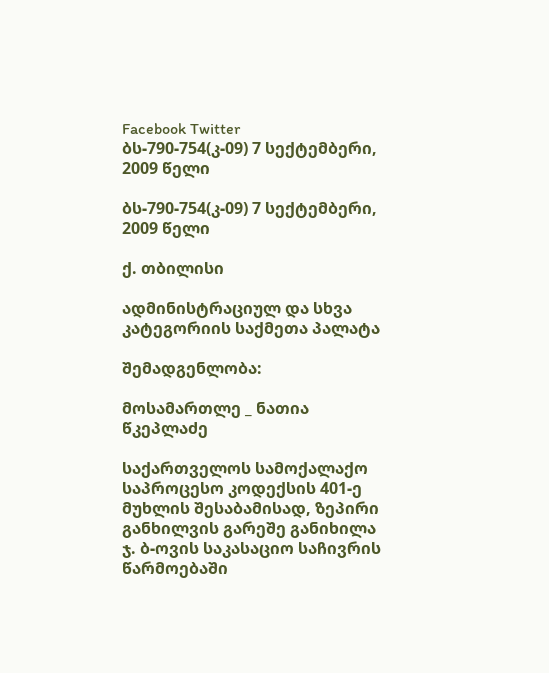Facebook Twitter
ბს-790-754(კ-09) 7 სექტემბერი, 2009 წელი

ბს-790-754(კ-09) 7 სექტემბერი, 2009 წელი

ქ. თბილისი

ადმინისტრაციულ და სხვა კატეგორიის საქმეთა პალატა

შემადგენლობა:

მოსამართლე _ ნათია წკეპლაძე

საქართველოს სამოქალაქო საპროცესო კოდექსის 401-ე მუხლის შესაბამისად, ზეპირი განხილვის გარეშე განიხილა ჯ. ბ-ოვის საკასაციო საჩივრის წარმოებაში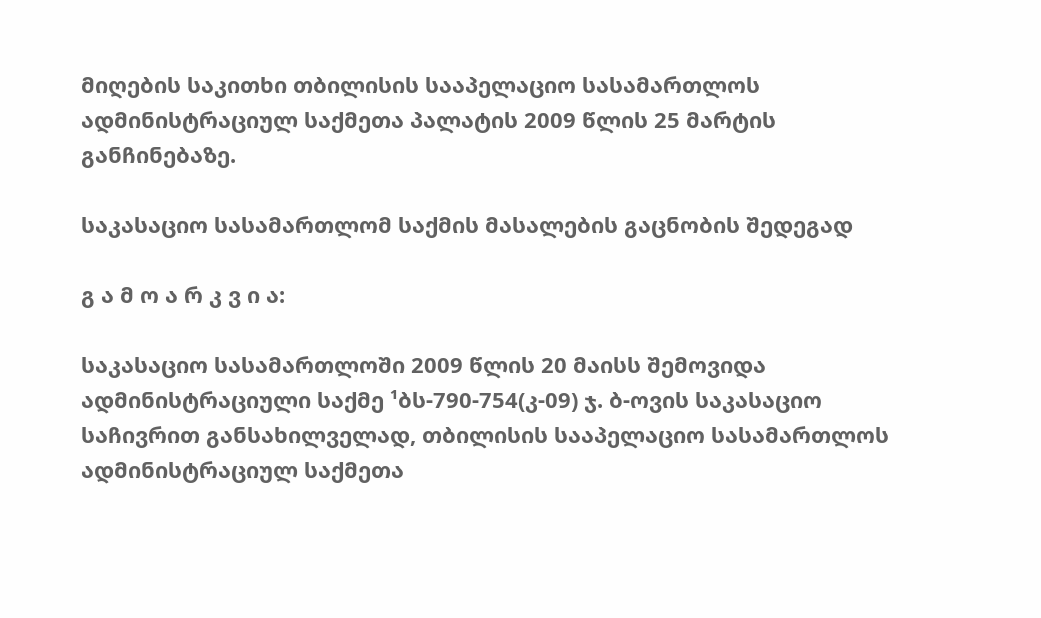მიღების საკითხი თბილისის სააპელაციო სასამართლოს ადმინისტრაციულ საქმეთა პალატის 2009 წლის 25 მარტის განჩინებაზე.

საკასაციო სასამართლომ საქმის მასალების გაცნობის შედეგად

გ ა მ ო ა რ კ ვ ი ა:

საკასაციო სასამართლოში 2009 წლის 20 მაისს შემოვიდა ადმინისტრაციული საქმე ¹ბს-790-754(კ-09) ჯ. ბ-ოვის საკასაციო საჩივრით განსახილველად, თბილისის სააპელაციო სასამართლოს ადმინისტრაციულ საქმეთა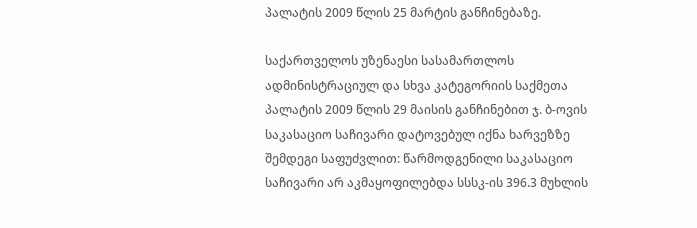პალატის 2009 წლის 25 მარტის განჩინებაზე.

საქართველოს უზენაესი სასამართლოს ადმინისტრაციულ და სხვა კატეგორიის საქმეთა პალატის 2009 წლის 29 მაისის განჩინებით ჯ. ბ-ოვის საკასაციო საჩივარი დატოვებულ იქნა ხარვეზზე შემდეგი საფუძვლით: წარმოდგენილი საკასაციო საჩივარი არ აკმაყოფილებდა სსსკ-ის 396.3 მუხლის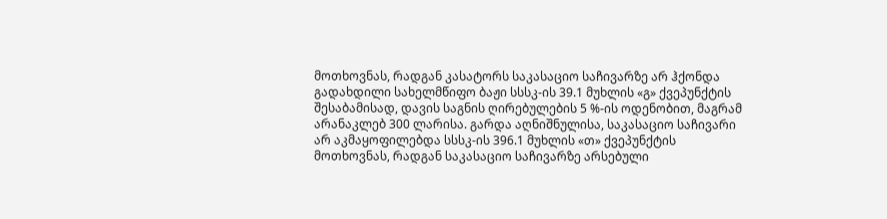მოთხოვნას, რადგან კასატორს საკასაციო საჩივარზე არ ჰქონდა გადახდილი სახელმწიფო ბაჟი სსსკ-ის 39.1 მუხლის «გ» ქვეპუნქტის შესაბამისად, დავის საგნის ღირებულების 5 %-ის ოდენობით, მაგრამ არანაკლებ 300 ლარისა. გარდა აღნიშნულისა, საკასაციო საჩივარი არ აკმაყოფილებდა სსსკ-ის 396.1 მუხლის «თ» ქვეპუნქტის მოთხოვნას, რადგან საკასაციო საჩივარზე არსებული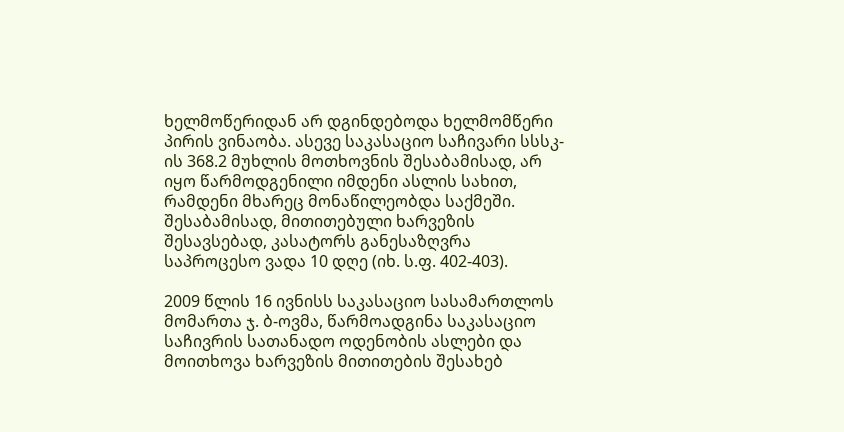ხელმოწერიდან არ დგინდებოდა ხელმომწერი პირის ვინაობა. ასევე საკასაციო საჩივარი სსსკ-ის 368.2 მუხლის მოთხოვნის შესაბამისად, არ იყო წარმოდგენილი იმდენი ასლის სახით, რამდენი მხარეც მონაწილეობდა საქმეში. შესაბამისად, მითითებული ხარვეზის შესავსებად, კასატორს განესაზღვრა საპროცესო ვადა 10 დღე (იხ. ს.ფ. 402-403).

2009 წლის 16 ივნისს საკასაციო სასამართლოს მომართა ჯ. ბ-ოვმა, წარმოადგინა საკასაციო საჩივრის სათანადო ოდენობის ასლები და მოითხოვა ხარვეზის მითითების შესახებ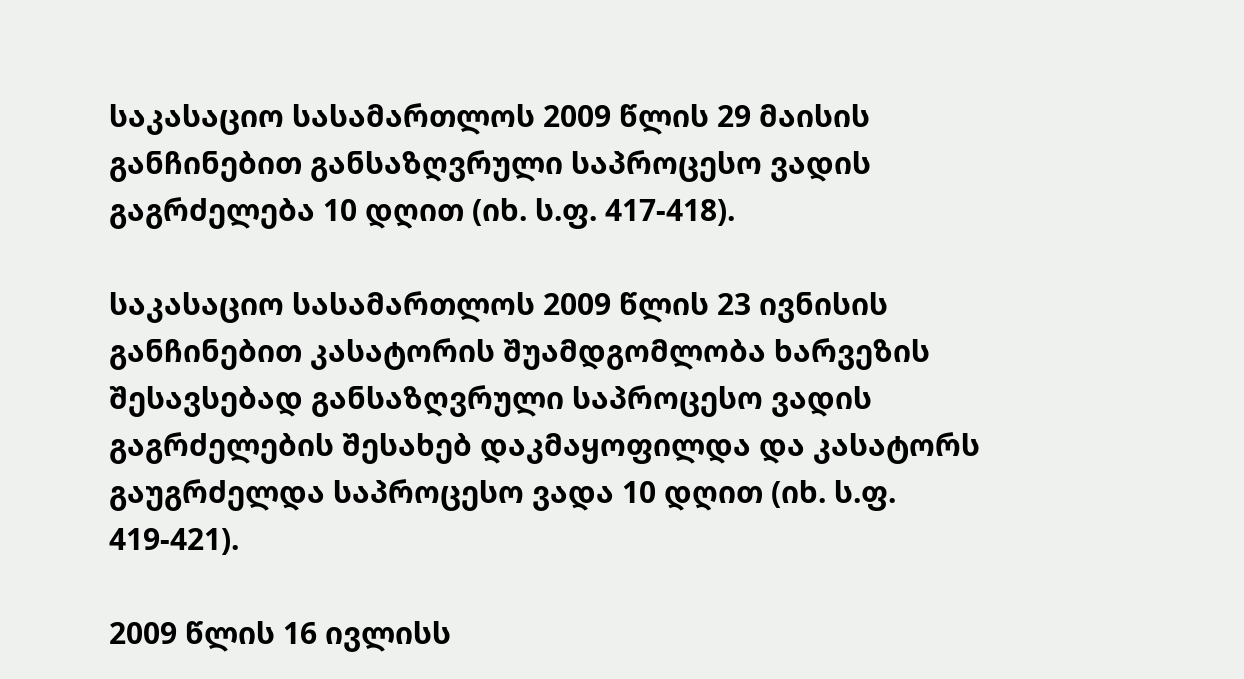საკასაციო სასამართლოს 2009 წლის 29 მაისის განჩინებით განსაზღვრული საპროცესო ვადის გაგრძელება 10 დღით (იხ. ს.ფ. 417-418).

საკასაციო სასამართლოს 2009 წლის 23 ივნისის განჩინებით კასატორის შუამდგომლობა ხარვეზის შესავსებად განსაზღვრული საპროცესო ვადის გაგრძელების შესახებ დაკმაყოფილდა და კასატორს გაუგრძელდა საპროცესო ვადა 10 დღით (იხ. ს.ფ. 419-421).

2009 წლის 16 ივლისს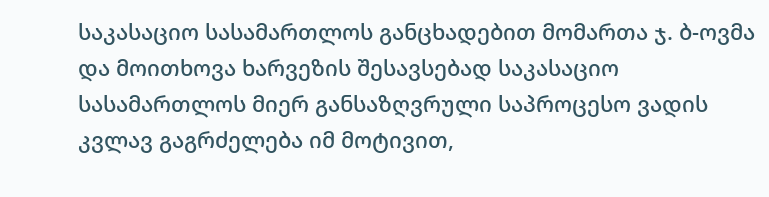საკასაციო სასამართლოს განცხადებით მომართა ჯ. ბ-ოვმა და მოითხოვა ხარვეზის შესავსებად საკასაციო სასამართლოს მიერ განსაზღვრული საპროცესო ვადის კვლავ გაგრძელება იმ მოტივით,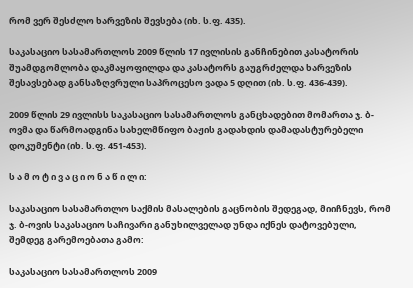რომ ვერ შესძლო ხარვეზის შევსება (იხ. ს.ფ. 435).

საკასაციო სასამართლოს 2009 წლის 17 ივლისის განჩინებით კასატორის შუამდგომლობა დაკმაყოფილდა და კასატორს გაუგრძელდა ხარვეზის შესავსებად განსაზღვრული საპროცესო ვადა 5 დღით (იხ. ს.ფ. 436-439).

2009 წლის 29 ივლისს საკასაციო სასამართლოს განცხადებით მომართა ჯ. ბ-ოვმა და წარმოადგინა სახელმწიფო ბაჟის გადახდის დამადასტურებელი დოკუმენტი (იხ. ს.ფ. 451-453).

ს ა მ ო ტ ი ვ ა ც ი ო ნ ა წ ი ლ ი:

საკასაციო სასამართლო საქმის მასალების გაცნობის შედეგად, მიიჩნევს, რომ ჯ. ბ-ოვის საკასაციო საჩივარი განუხილველად უნდა იქნეს დატოვებული, შემდეგ გარემოებათა გამო:

საკასაციო სასამართლოს 2009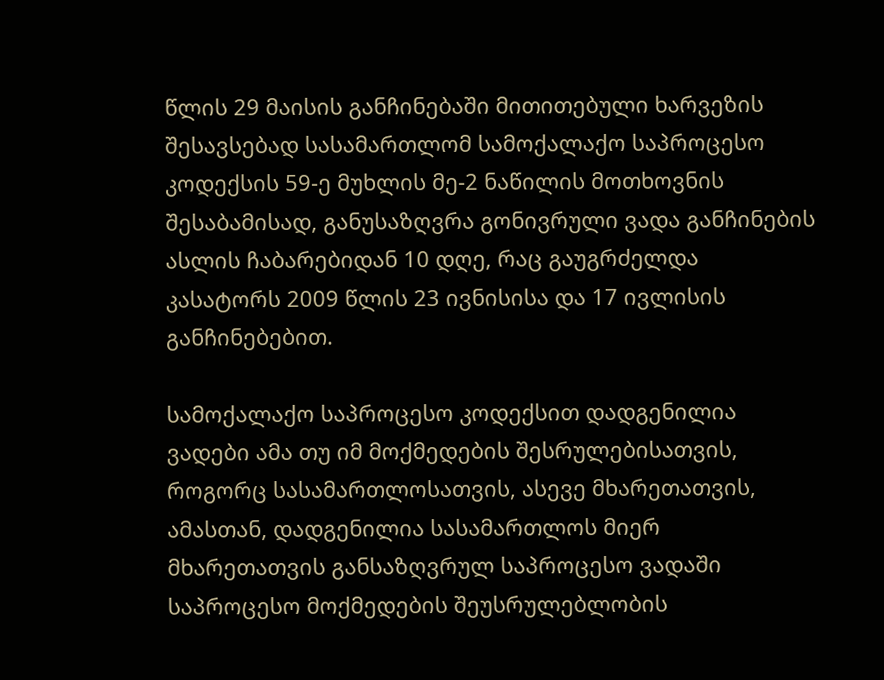წლის 29 მაისის განჩინებაში მითითებული ხარვეზის შესავსებად სასამართლომ სამოქალაქო საპროცესო კოდექსის 59-ე მუხლის მე-2 ნაწილის მოთხოვნის შესაბამისად, განუსაზღვრა გონივრული ვადა განჩინების ასლის ჩაბარებიდან 10 დღე, რაც გაუგრძელდა კასატორს 2009 წლის 23 ივნისისა და 17 ივლისის განჩინებებით.

სამოქალაქო საპროცესო კოდექსით დადგენილია ვადები ამა თუ იმ მოქმედების შესრულებისათვის, როგორც სასამართლოსათვის, ასევე მხარეთათვის, ამასთან, დადგენილია სასამართლოს მიერ მხარეთათვის განსაზღვრულ საპროცესო ვადაში საპროცესო მოქმედების შეუსრულებლობის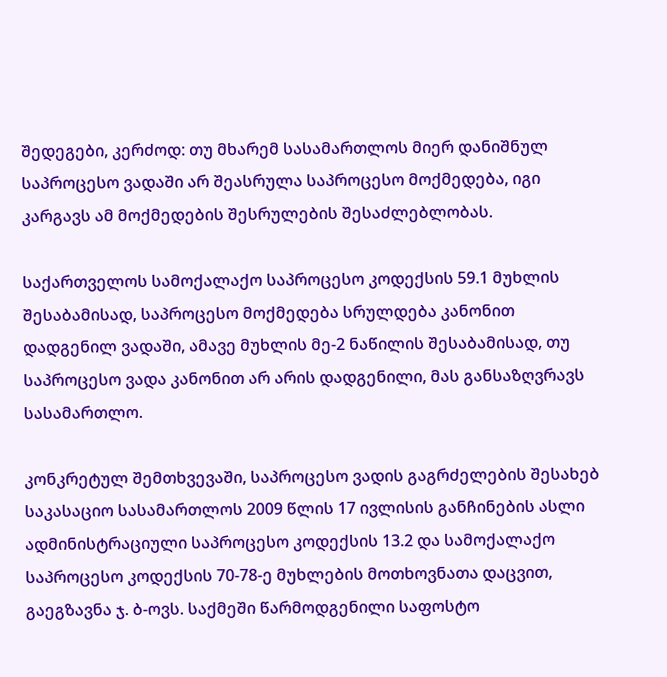შედეგები, კერძოდ: თუ მხარემ სასამართლოს მიერ დანიშნულ საპროცესო ვადაში არ შეასრულა საპროცესო მოქმედება, იგი კარგავს ამ მოქმედების შესრულების შესაძლებლობას.

საქართველოს სამოქალაქო საპროცესო კოდექსის 59.1 მუხლის შესაბამისად, საპროცესო მოქმედება სრულდება კანონით დადგენილ ვადაში, ამავე მუხლის მე-2 ნაწილის შესაბამისად, თუ საპროცესო ვადა კანონით არ არის დადგენილი, მას განსაზღვრავს სასამართლო.

კონკრეტულ შემთხვევაში, საპროცესო ვადის გაგრძელების შესახებ საკასაციო სასამართლოს 2009 წლის 17 ივლისის განჩინების ასლი ადმინისტრაციული საპროცესო კოდექსის 13.2 და სამოქალაქო საპროცესო კოდექსის 70-78-ე მუხლების მოთხოვნათა დაცვით, გაეგზავნა ჯ. ბ-ოვს. საქმეში წარმოდგენილი საფოსტო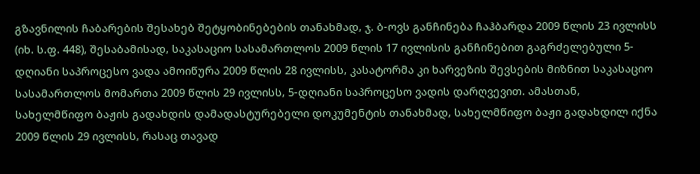გზავნილის ჩაბარების შესახებ შეტყობინებების თანახმად, ჯ. ბ-ოვს განჩინება ჩაჰბარდა 2009 წლის 23 ივლისს (იხ. ს.ფ. 448), შესაბამისად, საკასაციო სასამართლოს 2009 წლის 17 ივლისის განჩინებით გაგრძელებული 5-დღიანი საპროცესო ვადა ამოიწურა 2009 წლის 28 ივლისს, კასატორმა კი ხარვეზის შევსების მიზნით საკასაციო სასამართლოს მომართა 2009 წლის 29 ივლისს, 5-დღიანი საპროცესო ვადის დარღვევით. ამასთან, სახელმწიფო ბაჟის გადახდის დამადასტურებელი დოკუმენტის თანახმად, სახელმწიფო ბაჟი გადახდილ იქნა 2009 წლის 29 ივლისს, რასაც თავად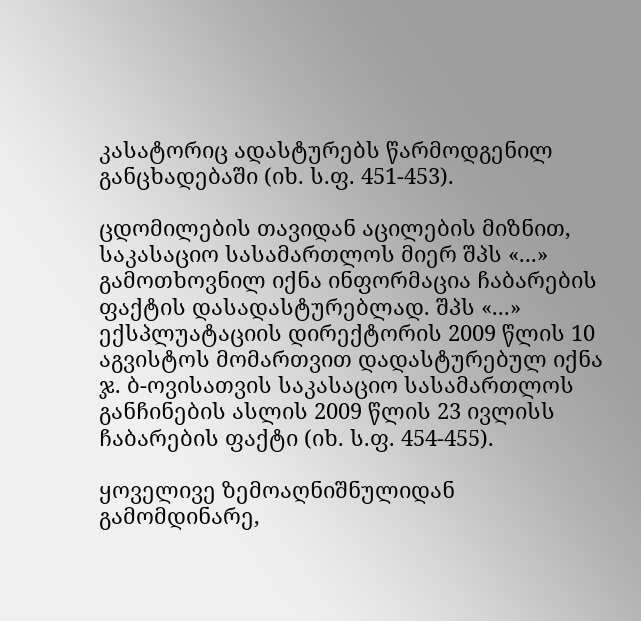კასატორიც ადასტურებს წარმოდგენილ განცხადებაში (იხ. ს.ფ. 451-453).

ცდომილების თავიდან აცილების მიზნით, საკასაციო სასამართლოს მიერ შპს «...» გამოთხოვნილ იქნა ინფორმაცია ჩაბარების ფაქტის დასადასტურებლად. შპს «...» ექსპლუატაციის დირექტორის 2009 წლის 10 აგვისტოს მომართვით დადასტურებულ იქნა ჯ. ბ-ოვისათვის საკასაციო სასამართლოს განჩინების ასლის 2009 წლის 23 ივლისს ჩაბარების ფაქტი (იხ. ს.ფ. 454-455).

ყოველივე ზემოაღნიშნულიდან გამომდინარე,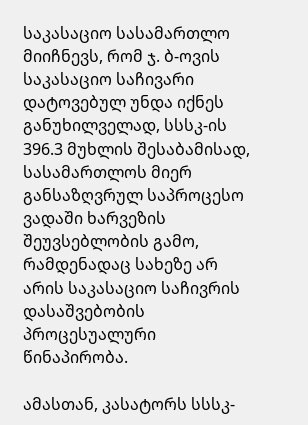საკასაციო სასამართლო მიიჩნევს, რომ ჯ. ბ-ოვის საკასაციო საჩივარი დატოვებულ უნდა იქნეს განუხილველად, სსსკ-ის 396.3 მუხლის შესაბამისად, სასამართლოს მიერ განსაზღვრულ საპროცესო ვადაში ხარვეზის შეუვსებლობის გამო, რამდენადაც სახეზე არ არის საკასაციო საჩივრის დასაშვებობის პროცესუალური წინაპირობა.

ამასთან, კასატორს სსსკ-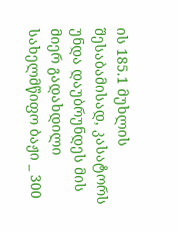ის 185.1 მუხლის შესაბამისად, კასატორს უნდა დაუბრუნდეს მის მიერ გადახდილი სახელმწიფო ბაჟი _ 300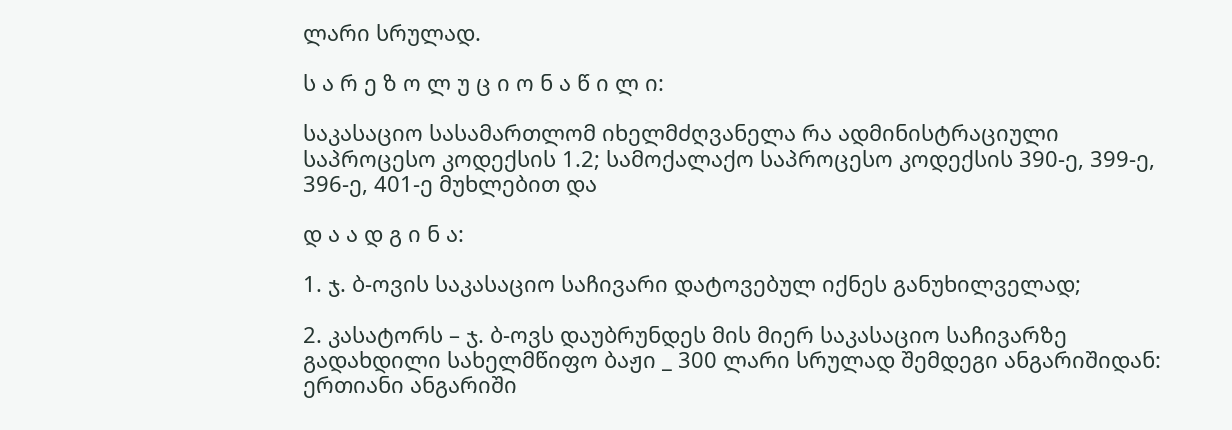ლარი სრულად.

ს ა რ ე ზ ო ლ უ ც ი ო ნ ა წ ი ლ ი:

საკასაციო სასამართლომ იხელმძღვანელა რა ადმინისტრაციული საპროცესო კოდექსის 1.2; სამოქალაქო საპროცესო კოდექსის 390-ე, 399-ე, 396-ე, 401-ე მუხლებით და

დ ა ა დ გ ი ნ ა:

1. ჯ. ბ-ოვის საკასაციო საჩივარი დატოვებულ იქნეს განუხილველად;

2. კასატორს – ჯ. ბ-ოვს დაუბრუნდეს მის მიერ საკასაციო საჩივარზე გადახდილი სახელმწიფო ბაჟი _ 300 ლარი სრულად შემდეგი ანგარიშიდან: ერთიანი ანგარიში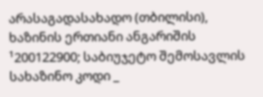არასაგადასახადო (თბილისი), ხაზინის ერთიანი ანგარიშის ¹200122900; საბიუჯეტო შემოსავლის სახაზინო კოდი _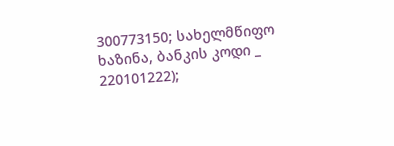300773150; სახელმწიფო ხაზინა, ბანკის კოდი _ 220101222);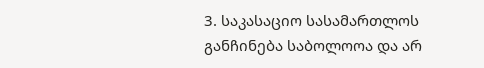3. საკასაციო სასამართლოს განჩინება საბოლოოა და არ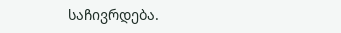საჩივრდება.